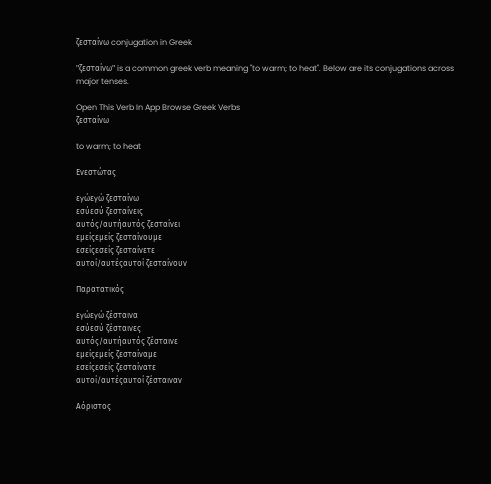ζεσταίνω conjugation in Greek

"ζεσταίνω" is a common greek verb meaning "to warm; to heat". Below are its conjugations across major tenses.

Open This Verb In App Browse Greek Verbs
ζεσταίνω

to warm; to heat

Ενεστώτας

εγώεγώ ζεσταίνω
εσύεσύ ζεσταίνεις
αυτός/αυτήαυτός ζεσταίνει
εμείςεμείς ζεσταίνουμε
εσείςεσείς ζεσταίνετε
αυτοί/αυτέςαυτοί ζεσταίνουν

Παρατατικός

εγώεγώ ζέσταινα
εσύεσύ ζέσταινες
αυτός/αυτήαυτός ζέσταινε
εμείςεμείς ζεσταίναμε
εσείςεσείς ζεσταίνατε
αυτοί/αυτέςαυτοί ζέσταιναν

Αόριστος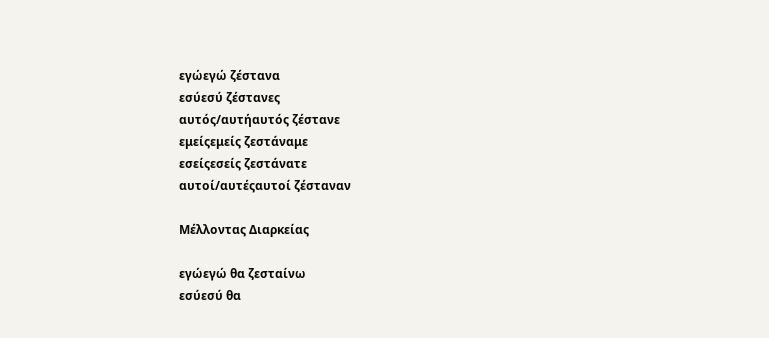εγώεγώ ζέστανα
εσύεσύ ζέστανες
αυτός/αυτήαυτός ζέστανε
εμείςεμείς ζεστάναμε
εσείςεσείς ζεστάνατε
αυτοί/αυτέςαυτοί ζέσταναν

Μέλλοντας Διαρκείας

εγώεγώ θα ζεσταίνω
εσύεσύ θα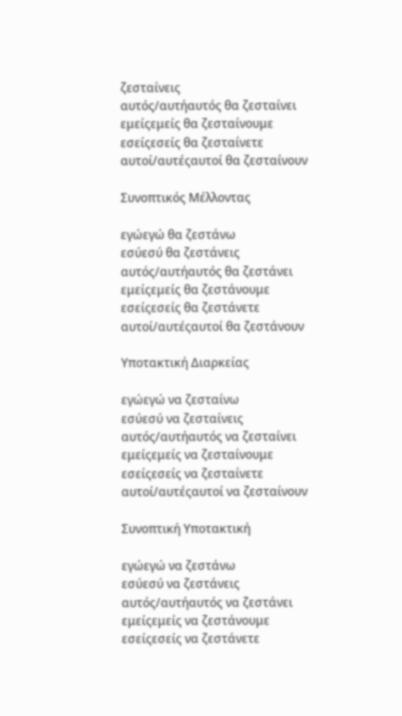ζεσταίνεις
αυτός/αυτήαυτός θα ζεσταίνει
εμείςεμείς θα ζεσταίνουμε
εσείςεσείς θα ζεσταίνετε
αυτοί/αυτέςαυτοί θα ζεσταίνουν

Συνοπτικός Μέλλοντας

εγώεγώ θα ζεστάνω
εσύεσύ θα ζεστάνεις
αυτός/αυτήαυτός θα ζεστάνει
εμείςεμείς θα ζεστάνουμε
εσείςεσείς θα ζεστάνετε
αυτοί/αυτέςαυτοί θα ζεστάνουν

Υποτακτική Διαρκείας

εγώεγώ να ζεσταίνω
εσύεσύ να ζεσταίνεις
αυτός/αυτήαυτός να ζεσταίνει
εμείςεμείς να ζεσταίνουμε
εσείςεσείς να ζεσταίνετε
αυτοί/αυτέςαυτοί να ζεσταίνουν

Συνοπτική Υποτακτική

εγώεγώ να ζεστάνω
εσύεσύ να ζεστάνεις
αυτός/αυτήαυτός να ζεστάνει
εμείςεμείς να ζεστάνουμε
εσείςεσείς να ζεστάνετε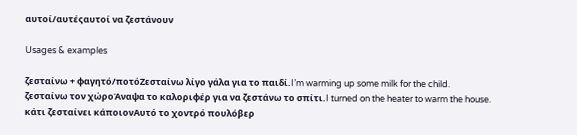αυτοί/αυτέςαυτοί να ζεστάνουν

Usages & examples

ζεσταίνω + φαγητό/ποτόΖεσταίνω λίγο γάλα για το παιδί.I’m warming up some milk for the child.
ζεσταίνω τον χώροΆναψα το καλοριφέρ για να ζεστάνω το σπίτι.I turned on the heater to warm the house.
κάτι ζεσταίνει κάποιονΑυτό το χοντρό πουλόβερ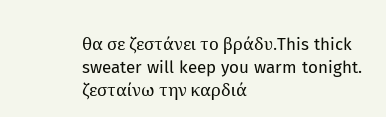θα σε ζεστάνει το βράδυ.This thick sweater will keep you warm tonight.
ζεσταίνω την καρδιά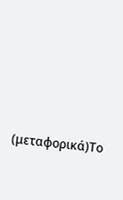(μεταφορικά)Το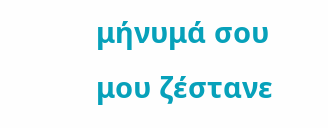μήνυμά σου μου ζέστανε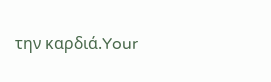την καρδιά.Your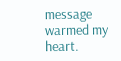message warmed my heart.